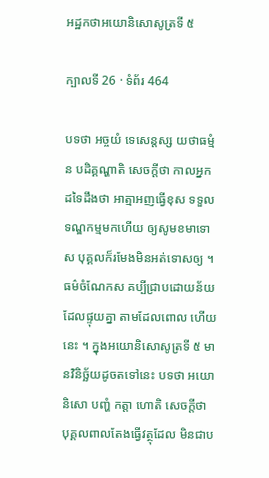អដ្ឋកថាអយោនិសោសូត្រទី ៥

ក្បាលទី 26 · ទំព័រ 464

បទថា អច្ចយំ ទេសេន្តស្ស យថាធម្មំ ន បដិគ្គណ្ហាតិ សេចក្តីថា កាលអ្នកដទៃដឹងថា អាត្មាអញធ្វើខុស ទទួល ទណ្ឌកម្មមកហើយ ឲ្យសូមខមាទោស បុគ្គលក៏រមែងមិនអត់ទោសឲ្យ ។ ធម៌ចំណែកស គប្បីជ្រាបដោយន័យដែលផ្ទុយគ្នា តាមដែលពោល ហើយនេះ ។ ក្នុងអយោនិសោសូត្រទី ៥ មានវិនិច្ឆ័យដូចតទៅនេះ បទថា អយោនិសោ បញ្ហំ កត្តា ហោតិ សេចក្តីថា បុគ្គលពាលតែងធ្វើវត្ថុដែល មិនជាប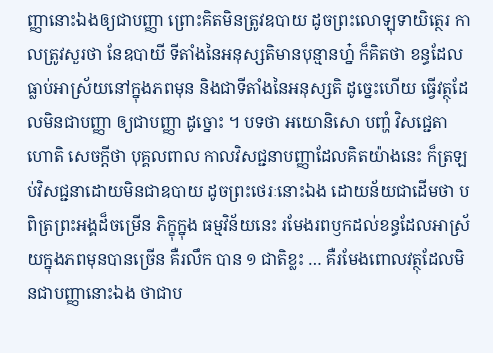ញ្ញានោះឯងឲ្យជាបញ្ញា ព្រោះគិតមិនត្រូវឧបាយ ដូចព្រះលោឡុទាយិត្ថេរ កាលត្រូវសួរថា នែឧបាយី ទីតាំងនៃអនុស្សតិមានបុន្មានហ្ន៎ ក៏គិតថា ខន្ធដែលធ្លាប់អាស្រ័យនៅក្នុងភពមុន និងជាទីតាំងនៃអនុស្សតិ ដូច្នេះហើយ ធ្វើវត្ថុដែលមិនជាបញ្ញា ឲ្យជាបញ្ញា ដូច្នោះ ។ បទថា អយោនិសោ បញ្ហំ វិសជ្ជេតា ហោតិ សេចក្តីថា បុគ្គលពាល កាលវិសជ្ជនាបញ្ញាដែលគិតយ៉ាងនេះ ក៏ត្រឡប់វិសជ្ជនាដោយមិនជាឧបាយ ដូចព្រះថេរៈនោះឯង ដោយន័យជាដើមថា បពិត្រព្រះអង្គដ៏ចម្រើន ភិក្ខុក្នុង ធម្មវិន័យនេះ រមែងរពឫកដល់ខន្ធដែលអាស្រ័យក្នុងភពមុនបានច្រើន គឺរលឹក បាន ១ ជាតិខ្លះ … គឺរមែងពោលវត្ថុដែលមិនជាបញ្ញានោះឯង ថាជាប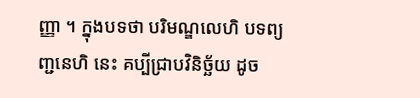ញ្ញា ។ ក្នុងបទថា បរិមណ្ឌលេហិ បទព្យញ្ជនេហិ នេះ គប្បីជ្រាបវិនិច្ឆ័យ ដូច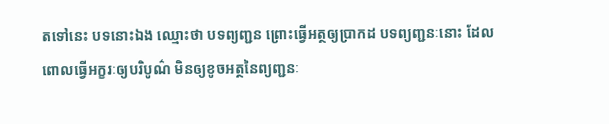តទៅនេះ បទនោះឯង ឈ្មោះថា បទព្យញ្ជន ព្រោះធ្វើអត្ថឲ្យប្រាកដ បទព្យញ្ជនៈនោះ ដែលពោលធ្វើអក្ខរៈឲ្យបរិបូណ៌ មិនឲ្យខូចអត្ថនៃព្យញ្ជនៈ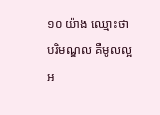១០ យ៉ាង ឈ្មោះថា បរិមណ្ឌល គឺមូលល្អ អ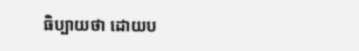ធិប្បាយថា ដោយប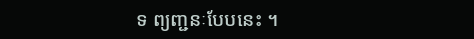ទ ព្យញ្ជនៈបែបនេះ ។